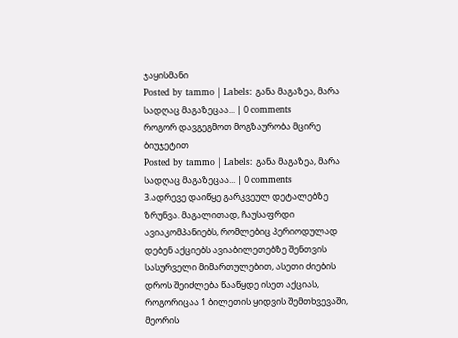ჯაყისმანი
Posted by tammo | Labels: განა მაგაზეა, მარა სადღაც მაგაზეცაა... | 0 comments
როგორ დავგეგმოთ მოგზაურობა მცირე ბიუჯეტით
Posted by tammo | Labels: განა მაგაზეა, მარა სადღაც მაგაზეცაა... | 0 comments
3.ადრევე დაიწყე გარკვეულ დეტალებზე ზრუნვა. მაგალითად, ჩაუსაფრდი ავიაკომპანიებს, რომლებიც პერიოდულად დებენ აქციებს ავიაბილეთებზე შენთვის სასურველი მიმართულებით, ასეთი ძიების დროს შეიძლება წააწყდე ისეთ აქციას, როგორიცაა 1 ბილეთის ყიდვის შემთხვევაში, მეორის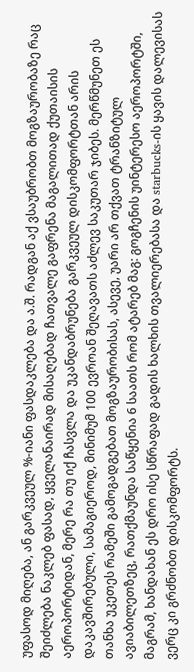უფასოდ მიღება, ან გარკვეულ %-იანი ფასდაკლება და ა.შ. რადგან აქ ვსაუბრობთ მოგზაურობაზე რაც შეიძლება ნაკლებ ფასად, ყველანაირად მისაღებად ჩათვალე გაფრენა მაგალითად ქუთაისის აეროპორტიდან, მერე რა თუ იქ ჩასვლა და უკანდაბრუნება გარკვეულ დისკომფორტთან არის დაკავშირებული, სამაგიეროდ, მინიმუმ 100 ევროან შეღავათს აძლევ საკუთარ ჯიბეს. მერწმუნეთ ეს თანხა უკეთეს რამეში გამოგადგებათ მოგზაურობისას, ასევე, უარი არ თქვათ ტრანზიტულ ავიაბილეთზეც, რათქმაუნდა საწყენია 6 საათს რომ ატარებ მაგ: გოგჩენის უინტერესო აეროპორტში, მაგრამ, ხანდახან ეს დრო ისე სწრაფად გადის ხალხის თვალიერებასა და starbucks-ის ყავის დალევისას ვერც კი გრძნობთ დისკომფორტს.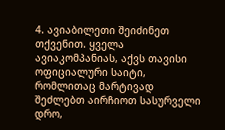4. ავიაბილეთი შეიძინეთ თქვენით. ყველა ავიაკომპანიას, აქვს თავისი ოფიციალური საიტი, რომლითაც მარტივად შეძლებთ აირჩიოთ სასურველი დრო,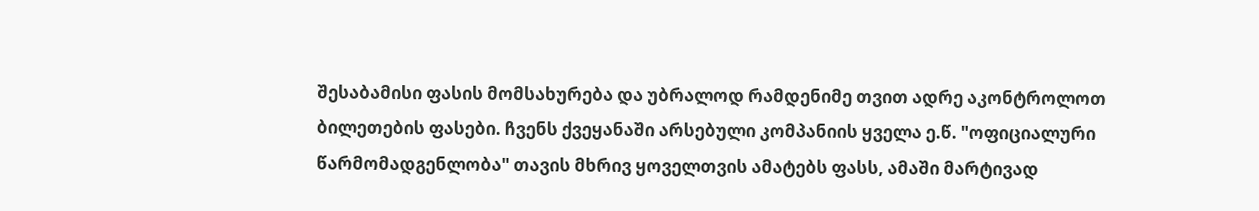შესაბამისი ფასის მომსახურება და უბრალოდ რამდენიმე თვით ადრე აკონტროლოთ ბილეთების ფასები. ჩვენს ქვეყანაში არსებული კომპანიის ყველა ე.წ. "ოფიციალური წარმომადგენლობა" თავის მხრივ ყოველთვის ამატებს ფასს, ამაში მარტივად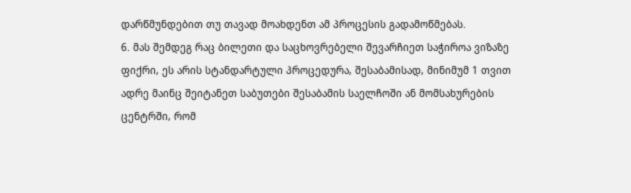დარწმუნდებით თუ თავად მოახდენთ ამ პროცესის გადამოწმებას.
6. მას შემდეგ რაც ბილეთი და საცხოვრებელი შევარჩიეთ საჭიროა ვიზაზე ფიქრი, ეს არის სტანდარტული პროცედურა, შესაბამისად, მინიმუმ 1 თვით ადრე მაინც შეიტანეთ საბუთები შესაბამის საელჩოში ან მომსახურების ცენტრში, რომ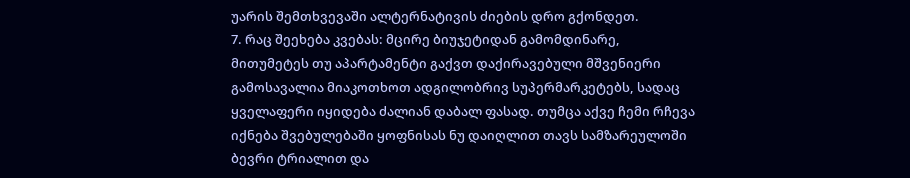უარის შემთხვევაში ალტერნატივის ძიების დრო გქონდეთ.
7. რაც შეეხება კვებას: მცირე ბიუჯეტიდან გამომდინარე, მითუმეტეს თუ აპარტამენტი გაქვთ დაქირავებული მშვენიერი გამოსავალია მიაკოთხოთ ადგილობრივ სუპერმარკეტებს, სადაც ყველაფერი იყიდება ძალიან დაბალ ფასად. თუმცა აქვე ჩემი რჩევა იქნება შვებულებაში ყოფნისას ნუ დაიღლით თავს სამზარეულოში ბევრი ტრიალით და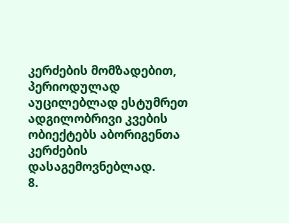კერძების მომზადებით, პერიოდულად აუცილებლად ესტუმრეთ ადგილობრივი კვების ობიექტებს აბორიგენთა კერძების დასაგემოვნებლად.
8.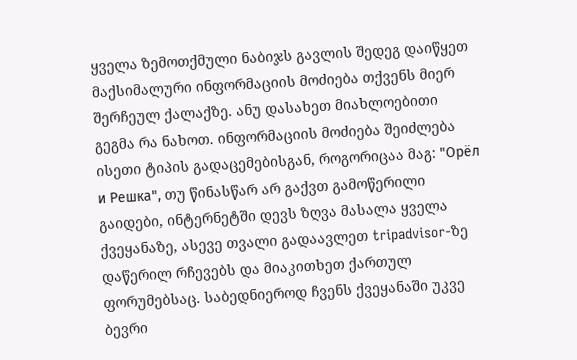ყველა ზემოთქმული ნაბიჯს გავლის შედეგ დაიწყეთ მაქსიმალური ინფორმაციის მოძიება თქვენს მიერ შერჩეულ ქალაქზე. ანუ დასახეთ მიახლოებითი გეგმა რა ნახოთ. ინფორმაციის მოძიება შეიძლება ისეთი ტიპის გადაცემებისგან, როგორიცაა მაგ: "Орёл и Решка", თუ წინასწარ არ გაქვთ გამოწერილი გაიდები, ინტერნეტში დევს ზღვა მასალა ყველა ქვეყანაზე, ასევე თვალი გადაავლეთ tripadvisor-ზე დაწერილ რჩევებს და მიაკითხეთ ქართულ ფორუმებსაც. საბედნიეროდ ჩვენს ქვეყანაში უკვე ბევრი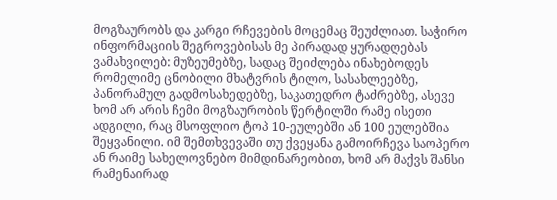მოგზაურობს და კარგი რჩევების მოცემაც შეუძლიათ. საჭირო ინფორმაციის შეგროვებისას მე პირადად ყურადღებას ვამახვილებ: მუზეუმებზე, სადაც შეიძლება ინახებოდეს რომელიმე ცნობილი მხატვრის ტილო, სასახლეებზე, პანორამულ გადმოსახედებზე, საკათედრო ტაძრებზე, ასევე ხომ არ არის ჩემი მოგზაურობის წერტილში რამე ისეთი ადგილი, რაც მსოფლიო ტოპ 10-ეულებში ან 100 ეულებშია შეყვანილი. იმ შემთხვევაში თუ ქვეყანა გამოირჩევა საოპერო ან რაიმე სახელოვნებო მიმდინარეობით, ხომ არ მაქვს შანსი რამენაირად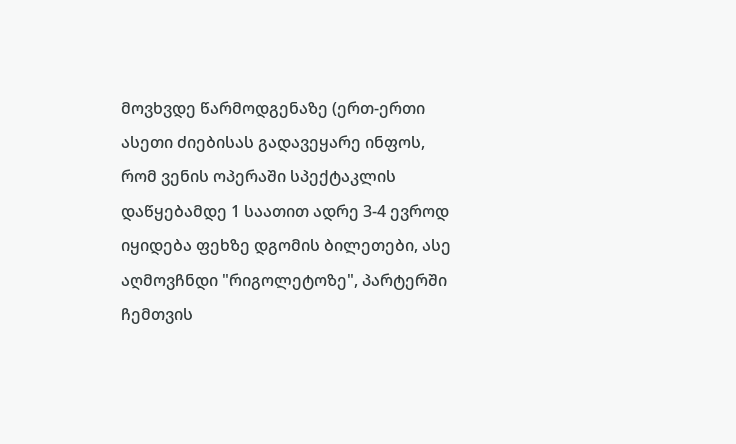მოვხვდე წარმოდგენაზე (ერთ-ერთი ასეთი ძიებისას გადავეყარე ინფოს, რომ ვენის ოპერაში სპექტაკლის დაწყებამდე 1 საათით ადრე 3-4 ევროდ იყიდება ფეხზე დგომის ბილეთები, ასე აღმოვჩნდი "რიგოლეტოზე", პარტერში ჩემთვის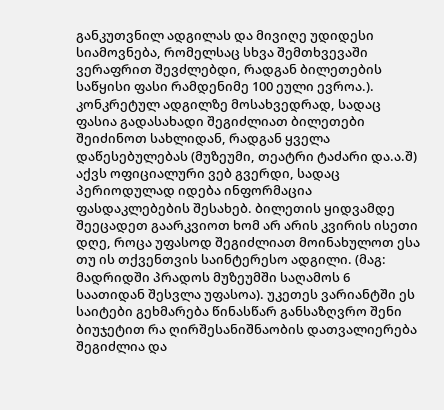განკუთვნილ ადგილას და მივიღე უდიდესი სიამოვნება, რომელსაც სხვა შემთხვევაში ვერაფრით შევძლებდი, რადგან ბილეთების საწყისი ფასი რამდენიმე 100 ეული ევროა.).
კონკრეტულ ადგილზე მოსახვედრად, სადაც ფასია გადასახადი შეგიძლიათ ბილეთები შეიძინოთ სახლიდან, რადგან ყველა დაწესებულებას (მუზეუმი, თეატრი ტაძარი და.ა.შ) აქვს ოფიციალური ვებ გვერდი, სადაც პერიოდულად იდება ინფორმაცია ფასდაკლებების შესახებ. ბილეთის ყიდვამდე შეეცადეთ გაარკვიოთ ხომ არ არის კვირის ისეთი დღე, როცა უფასოდ შეგიძლიათ მოინახულოთ ესა თუ ის თქვენთვის საინტერესო ადგილი. (მაგ: მადრიდში პრადოს მუზეუმში საღამოს 6 საათიდან შესვლა უფასოა). უკეთეს ვარიანტში ეს საიტები გეხმარება წინასწარ განსაზღვრო შენი ბიუჯეტით რა ღირშესანიშნაობის დათვალიერება შეგიძლია და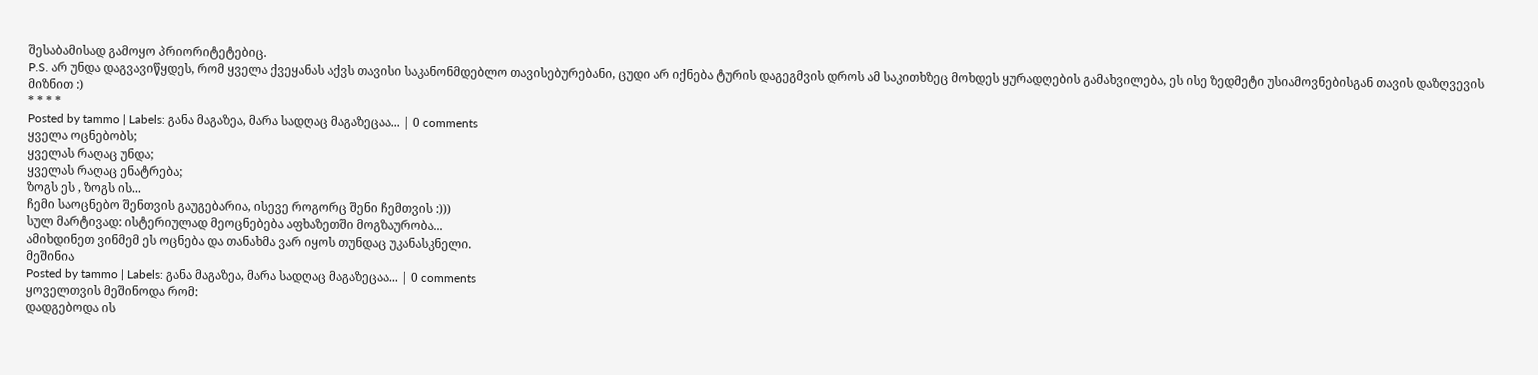შესაბამისად გამოყო პრიორიტეტებიც.
P.S. არ უნდა დაგვავიწყდეს, რომ ყველა ქვეყანას აქვს თავისი საკანონმდებლო თავისებურებანი, ცუდი არ იქნება ტურის დაგეგმვის დროს ამ საკითხზეც მოხდეს ყურადღების გამახვილება, ეს ისე ზედმეტი უსიამოვნებისგან თავის დაზღვევის მიზნით :)
* * * *
Posted by tammo | Labels: განა მაგაზეა, მარა სადღაც მაგაზეცაა... | 0 comments
ყველა ოცნებობს;
ყველას რაღაც უნდა;
ყველას რაღაც ენატრება;
ზოგს ეს , ზოგს ის...
ჩემი საოცნებო შენთვის გაუგებარია, ისევე როგორც შენი ჩემთვის :)))
სულ მარტივად: ისტერიულად მეოცნებება აფხაზეთში მოგზაურობა...
ამიხდინეთ ვინმემ ეს ოცნება და თანახმა ვარ იყოს თუნდაც უკანასკნელი.
მეშინია
Posted by tammo | Labels: განა მაგაზეა, მარა სადღაც მაგაზეცაა... | 0 comments
ყოველთვის მეშინოდა რომ:
დადგებოდა ის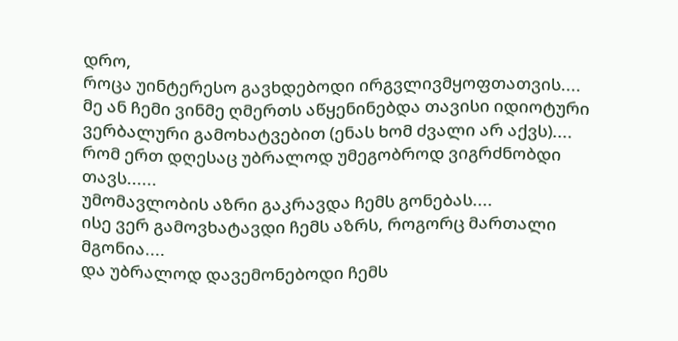დრო,
როცა უინტერესო გავხდებოდი ირგვლივმყოფთათვის....
მე ან ჩემი ვინმე ღმერთს აწყენინებდა თავისი იდიოტური ვერბალური გამოხატვებით (ენას ხომ ძვალი არ აქვს)....
რომ ერთ დღესაც უბრალოდ უმეგობროდ ვიგრძნობდი თავს......
უმომავლობის აზრი გაკრავდა ჩემს გონებას....
ისე ვერ გამოვხატავდი ჩემს აზრს, როგორც მართალი მგონია....
და უბრალოდ დავემონებოდი ჩემს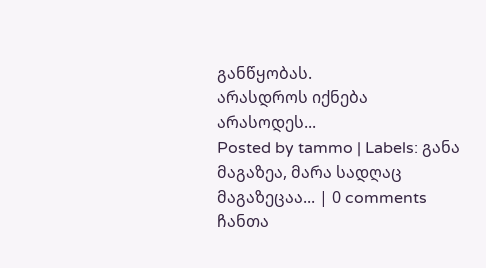განწყობას.
არასდროს იქნება არასოდეს...
Posted by tammo | Labels: განა მაგაზეა, მარა სადღაც მაგაზეცაა... | 0 comments
ჩანთა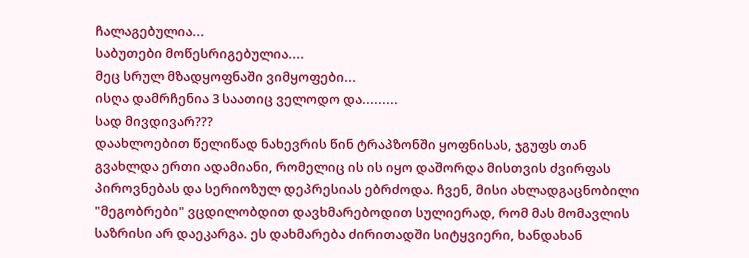ჩალაგებულია...
საბუთები მოწესრიგებულია....
მეც სრულ მზადყოფნაში ვიმყოფები...
ისღა დამრჩენია 3 საათიც ველოდო და.........
სად მივდივარ???
დაახლოებით წელიწად ნახევრის წინ ტრაპზონში ყოფნისას, ჯგუფს თან გვახლდა ერთი ადამიანი, რომელიც ის ის იყო დაშორდა მისთვის ძვირფას პიროვნებას და სერიოზულ დეპრესიას ებრძოდა. ჩვენ, მისი ახლადგაცნობილი "მეგობრები" ვცდილობდით დავხმარებოდით სულიერად, რომ მას მომავლის საზრისი არ დაეკარგა. ეს დახმარება ძირითადში სიტყვიერი, ხანდახან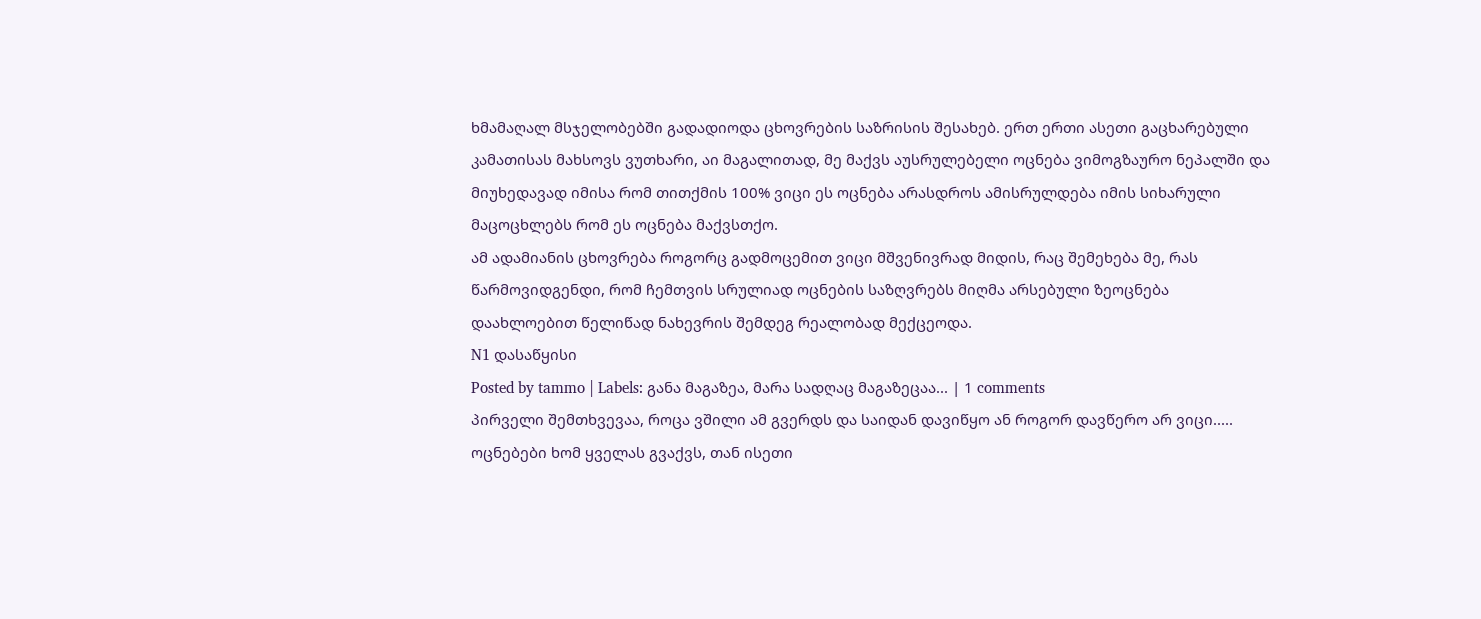ხმამაღალ მსჯელობებში გადადიოდა ცხოვრების საზრისის შესახებ. ერთ ერთი ასეთი გაცხარებული კამათისას მახსოვს ვუთხარი, აი მაგალითად, მე მაქვს აუსრულებელი ოცნება ვიმოგზაურო ნეპალში და მიუხედავად იმისა რომ თითქმის 100% ვიცი ეს ოცნება არასდროს ამისრულდება იმის სიხარული მაცოცხლებს რომ ეს ოცნება მაქვსთქო.
ამ ადამიანის ცხოვრება როგორც გადმოცემით ვიცი მშვენივრად მიდის, რაც შემეხება მე, რას წარმოვიდგენდი, რომ ჩემთვის სრულიად ოცნების საზღვრებს მიღმა არსებული ზეოცნება დაახლოებით წელიწად ნახევრის შემდეგ რეალობად მექცეოდა.
N1 დასაწყისი
Posted by tammo | Labels: განა მაგაზეა, მარა სადღაც მაგაზეცაა... | 1 comments
პირველი შემთხვევაა, როცა ვშილი ამ გვერდს და საიდან დავიწყო ან როგორ დავწერო არ ვიცი.....
ოცნებები ხომ ყველას გვაქვს, თან ისეთი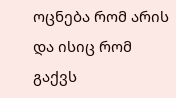ოცნება რომ არის და ისიც რომ გაქვს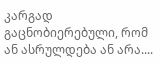კარგად გაცნობიერებული, რომ ან ასრულდება ან არა....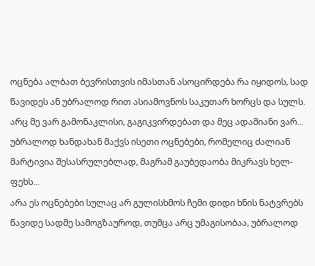ოცნება ალბათ ბევრისთვის იმასთან ასოცირდება რა იყიდოს, სად წავიდეს ან უბრალოდ რით ასიამოვნოს საკუთარ ხორცს და სულს. არც მე ვარ გამონაკლისი, გაგიკვირდებათ და მეც ადამიანი ვარ...
უბრალოდ ხანდახან მაქვს ისეთი ოცნებები, რომელიც ძალიან მარტივია შესასრულებლად, მაგრამ გაუბედაობა მიკრავს ხელ-ფეხს...
არა ეს ოცნებები სულაც არ გულისხმოს ჩემი დიდი ხნის ნატვრებს წავიდე სადმე სამოგზაუროდ, თუმცა არც უმაგისობაა, უბრალოდ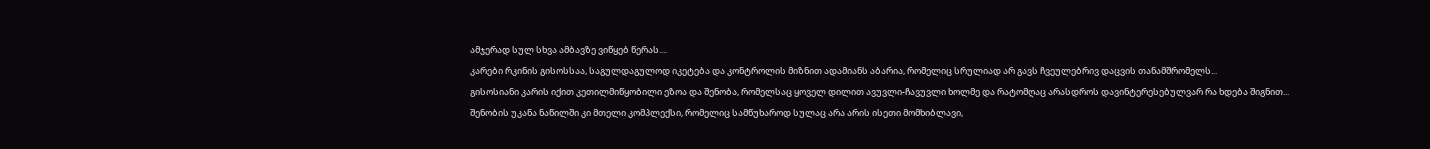ამჯერად სულ სხვა ამბავზე ვიწყებ წერას....
კარები რკინის გისოსსაა, საგულდაგულოდ იკეტება და კონტროლის მიზნით ადამიანს აბარია, რომელიც სრულიად არ გავს ჩვეულებრივ დაცვის თანამშრომელს...
გისოსიანი კარის იქით კეთილმიწყობილი ეზოა და შენობა, რომელსაც ყოველ დილით ავუვლი-ჩავუვლი ხოლმე და რატომღაც არასდროს დავინტერესებულვარ რა ხდება შიგნით...
შენობის უკანა ნაწილში კი მთელი კომპლექსი, რომელიც სამწუხაროდ სულაც არა არის ისეთი მომხიბლავი,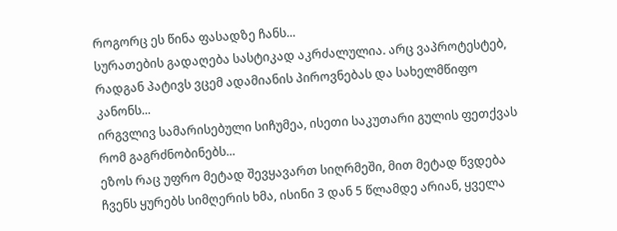როგორც ეს წინა ფასადზე ჩანს...
სურათების გადაღება სასტიკად აკრძალულია. არც ვაპროტესტებ, რადგან პატივს ვცემ ადამიანის პიროვნებას და სახელმწიფო კანონს...
ირგვლივ სამარისებული სიჩუმეა, ისეთი საკუთარი გულის ფეთქვას რომ გაგრძნობინებს...
ეზოს რაც უფრო მეტად შევყავართ სიღრმეში, მით მეტად წვდება ჩვენს ყურებს სიმღერის ხმა, ისინი 3 დან 5 წლამდე არიან, ყველა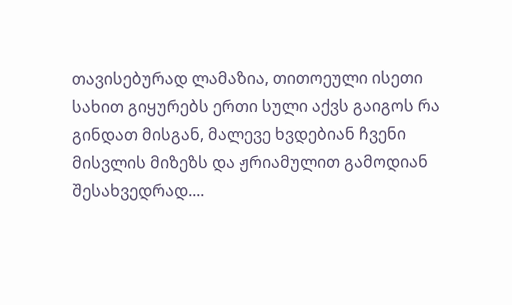თავისებურად ლამაზია, თითოეული ისეთი სახით გიყურებს ერთი სული აქვს გაიგოს რა გინდათ მისგან, მალევე ხვდებიან ჩვენი მისვლის მიზეზს და ჟრიამულით გამოდიან შესახვედრად....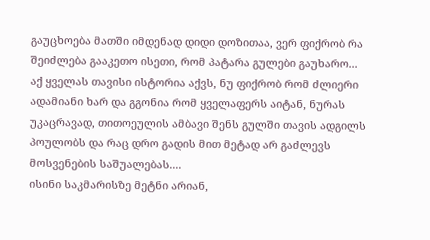გაუცხოება მათში იმდენად დიდი დოზითაა, ვერ ფიქრობ რა შეიძლება გააკეთო ისეთი, რომ პატარა გულები გაუხარო...
აქ ყველას თავისი ისტორია აქვს, ნუ ფიქრობ რომ ძლიერი ადამიანი ხარ და გგონია რომ ყველაფერს აიტან, ნურას უკაცრავად, თითოეულის ამბავი შენს გულში თავის ადგილს პოულობს და რაც დრო გადის მით მეტად არ გაძლევს მოსვენების საშუალებას....
ისინი საკმარისზე მეტნი არიან,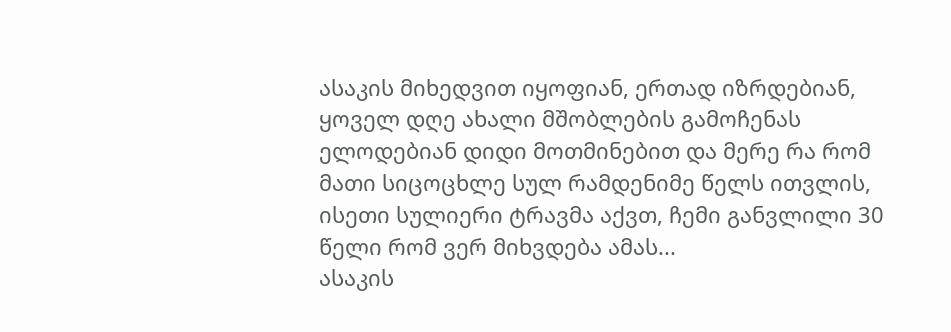ასაკის მიხედვით იყოფიან, ერთად იზრდებიან, ყოველ დღე ახალი მშობლების გამოჩენას ელოდებიან დიდი მოთმინებით და მერე რა რომ მათი სიცოცხლე სულ რამდენიმე წელს ითვლის, ისეთი სულიერი ტრავმა აქვთ, ჩემი განვლილი 30 წელი რომ ვერ მიხვდება ამას...
ასაკის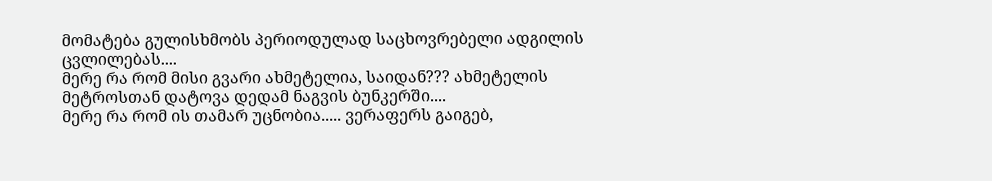მომატება გულისხმობს პერიოდულად საცხოვრებელი ადგილის ცვლილებას....
მერე რა რომ მისი გვარი ახმეტელია, საიდან??? ახმეტელის მეტროსთან დატოვა დედამ ნაგვის ბუნკერში....
მერე რა რომ ის თამარ უცნობია..... ვერაფერს გაიგებ,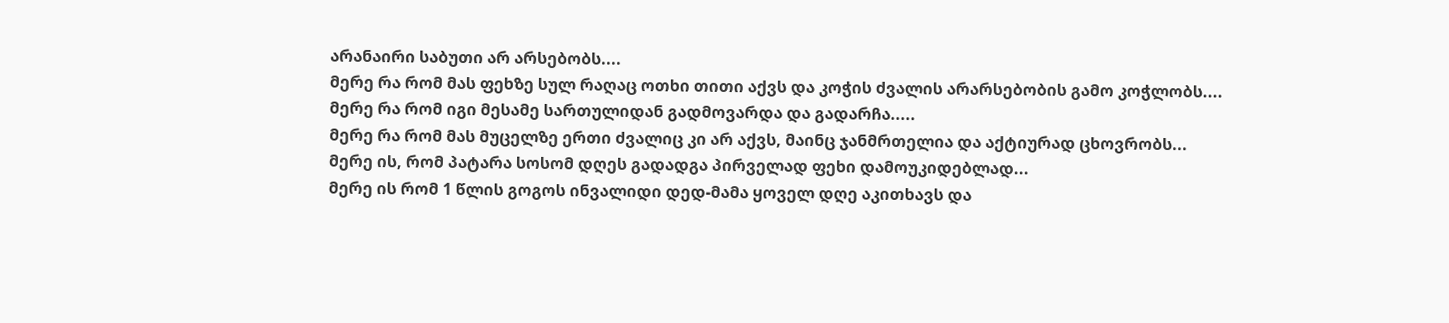არანაირი საბუთი არ არსებობს....
მერე რა რომ მას ფეხზე სულ რაღაც ოთხი თითი აქვს და კოჭის ძვალის არარსებობის გამო კოჭლობს....
მერე რა რომ იგი მესამე სართულიდან გადმოვარდა და გადარჩა.....
მერე რა რომ მას მუცელზე ერთი ძვალიც კი არ აქვს, მაინც ჯანმრთელია და აქტიურად ცხოვრობს...
მერე ის, რომ პატარა სოსომ დღეს გადადგა პირველად ფეხი დამოუკიდებლად...
მერე ის რომ 1 წლის გოგოს ინვალიდი დედ-მამა ყოველ დღე აკითხავს და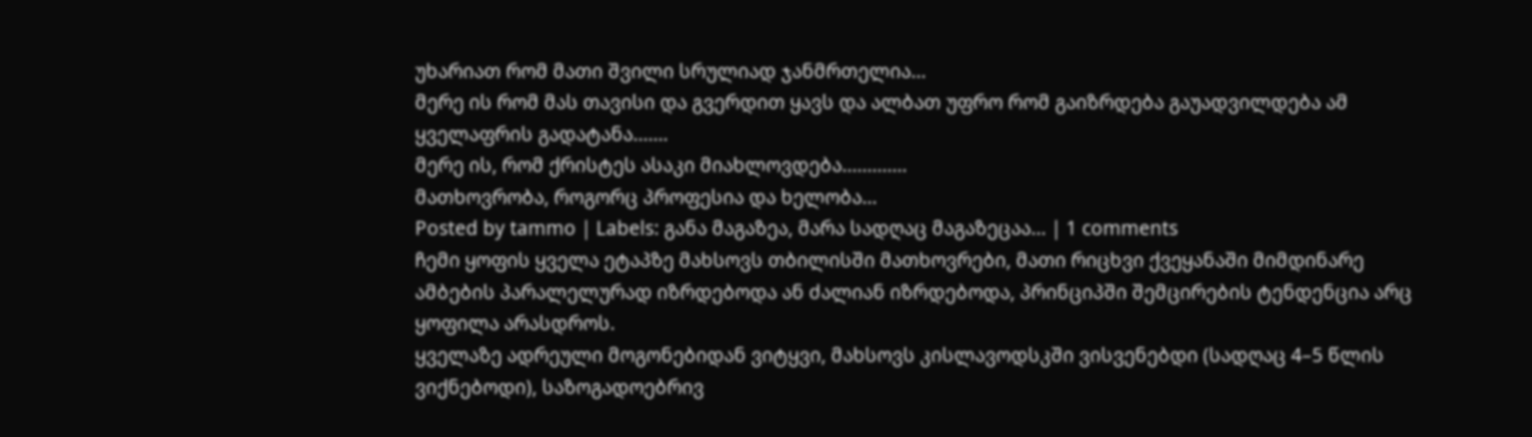უხარიათ რომ მათი შვილი სრულიად ჯანმრთელია...
მერე ის რომ მას თავისი და გვერდით ყავს და ალბათ უფრო რომ გაიზრდება გაუადვილდება ამ ყველაფრის გადატანა.......
მერე ის, რომ ქრისტეს ასაკი მიახლოვდება.............
მათხოვრობა, როგორც პროფესია და ხელობა...
Posted by tammo | Labels: განა მაგაზეა, მარა სადღაც მაგაზეცაა... | 1 comments
ჩემი ყოფის ყველა ეტაპზე მახსოვს თბილისში მათხოვრები, მათი რიცხვი ქვეყანაში მიმდინარე ამბების პარალელურად იზრდებოდა ან ძალიან იზრდებოდა, პრინციპში შემცირების ტენდენცია არც ყოფილა არასდროს.
ყველაზე ადრეული მოგონებიდან ვიტყვი, მახსოვს კისლავოდსკში ვისვენებდი (სადღაც 4–5 წლის ვიქნებოდი), საზოგადოებრივ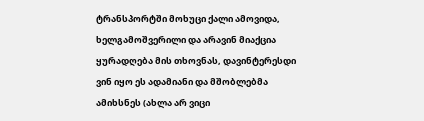ტრანსპორტში მოხუცი ქალი ამოვიდა, ხელგამოშვერილი და არავინ მიაქცია ყურადღება მის თხოვნას, დავინტერესდი ვინ იყო ეს ადამიანი და მშობლებმა ამიხსნეს (ახლა არ ვიცი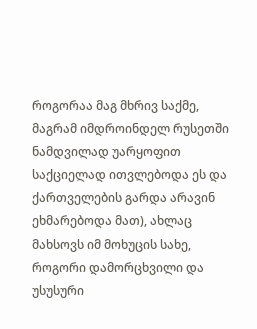როგორაა მაგ მხრივ საქმე, მაგრამ იმდროინდელ რუსეთში ნამდვილად უარყოფით საქციელად ითვლებოდა ეს და ქართველების გარდა არავინ ეხმარებოდა მათ), ახლაც მახსოვს იმ მოხუცის სახე, როგორი დამორცხვილი და უსუსური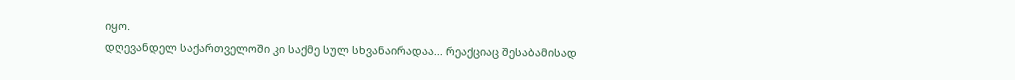იყო.
დღევანდელ საქართველოში კი საქმე სულ სხვანაირადაა... რეაქციაც შესაბამისად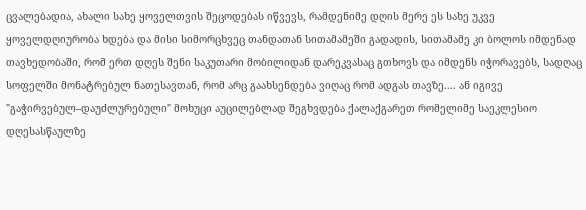ცვალებადია, ახალი სახე ყოველთვის შეცოდებას იწვევს, რამდენიმე დღის მერე ეს სახე უკვე ყოველდღიურობა ხდება და მისი სიმორცხვეც თანდათან სითამამეში გადადის, სითამამე კი ბოლოს იმდენად თავხედობაში, რომ ერთ დღეს შენი საკუთარი მობილიდან დარეკვასაც გთხოვს და იმდენს იჭორავებს, სადღაც სოფელში მონატრებულ ნათესავთან, რომ არც გაახსენდება ვიღაც რომ ადგას თავზე.... ან იგივე "გაჭირვებულ–დაუძლურებული" მოხუცი აუცილებლად შეგხვდება ქალაქგარეთ რომელიმე საეკლესიო დღესასწაულზე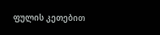ფულის კეთებით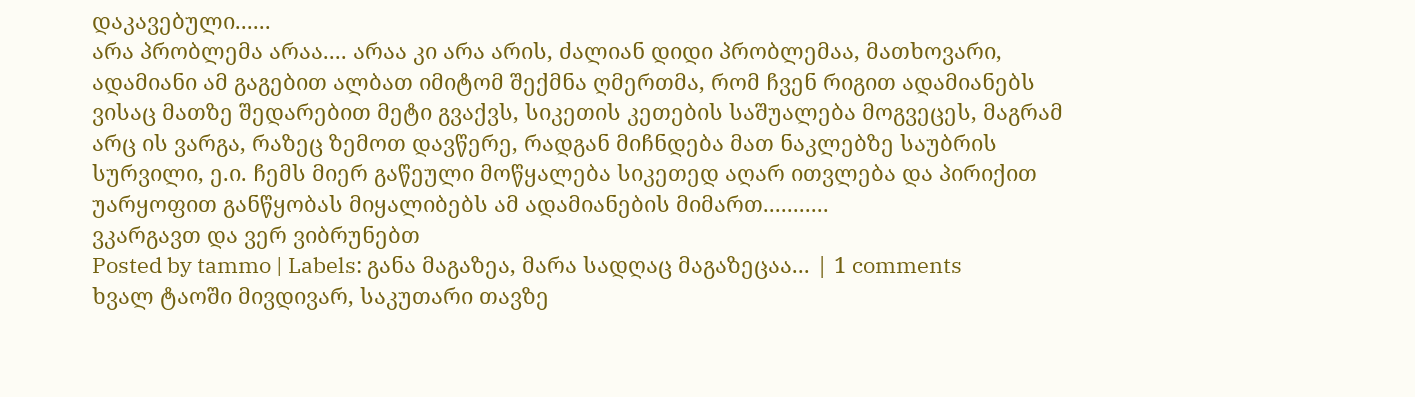დაკავებული......
არა პრობლემა არაა.... არაა კი არა არის, ძალიან დიდი პრობლემაა, მათხოვარი, ადამიანი ამ გაგებით ალბათ იმიტომ შექმნა ღმერთმა, რომ ჩვენ რიგით ადამიანებს ვისაც მათზე შედარებით მეტი გვაქვს, სიკეთის კეთების საშუალება მოგვეცეს, მაგრამ არც ის ვარგა, რაზეც ზემოთ დავწერე, რადგან მიჩნდება მათ ნაკლებზე საუბრის სურვილი, ე.ი. ჩემს მიერ გაწეული მოწყალება სიკეთედ აღარ ითვლება და პირიქით უარყოფით განწყობას მიყალიბებს ამ ადამიანების მიმართ...........
ვკარგავთ და ვერ ვიბრუნებთ
Posted by tammo | Labels: განა მაგაზეა, მარა სადღაც მაგაზეცაა... | 1 comments
ხვალ ტაოში მივდივარ, საკუთარი თავზე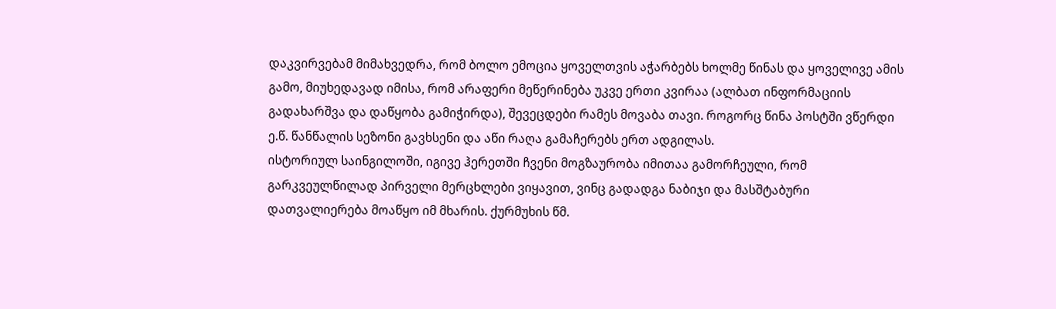დაკვირვებამ მიმახვედრა, რომ ბოლო ემოცია ყოველთვის აჭარბებს ხოლმე წინას და ყოველივე ამის გამო, მიუხედავად იმისა, რომ არაფერი მეწერინება უკვე ერთი კვირაა (ალბათ ინფორმაციის გადახარშვა და დაწყობა გამიჭირდა), შევეცდები რამეს მოვაბა თავი. როგორც წინა პოსტში ვწერდი ე.წ. წანწალის სეზონი გავხსენი და აწი რაღა გამაჩერებს ერთ ადგილას.
ისტორიულ საინგილოში, იგივე ჰერეთში ჩვენი მოგზაურობა იმითაა გამორჩეული, რომ გარკვეულწილად პირველი მერცხლები ვიყავით, ვინც გადადგა ნაბიჯი და მასშტაბური დათვალიერება მოაწყო იმ მხარის. ქურმუხის წმ.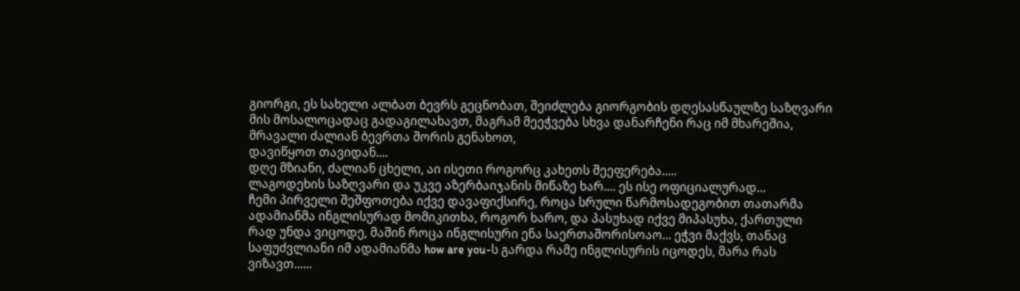გიორგი, ეს სახელი ალბათ ბევრს გეცნობათ, შეიძლება გიორგობის დღესასწაულზე საზღვარი მის მოსალოცადაც გადაგილახავთ, მაგრამ მეეჭვება სხვა დანარჩენი რაც იმ მხარეშია, მრავალი ძალიან ბევრთა შორის გენახოთ,
დავიწყოთ თავიდან....
დღე მზიანი, ძალიან ცხელი, აი ისეთი როგორც კახეთს შეეფერება.....
ლაგოდეხის საზღვარი და უკვე აზერბაიჯანის მიწაზე ხარ.... ეს ისე ოფიციალურად...
ჩემი პირველი შეშფოთება იქვე დავაფიქსირე, როცა სრული წარმოსადეგობით თათარმა ადამიანმა ინგლისურად მომიკითხა, როგორ ხარო, და პასუხად იქვე მიპასუხა, ქართული რად უნდა ვიცოდე, მაშინ როცა ინგლისური ენა საერთაშორისოაო... ეჭვი მაქვს, თანაც საფუძვლიანი იმ ადამიანმა how are you-ს გარდა რამე ინგლისურის იცოდეს, მარა რას ვიზავთ......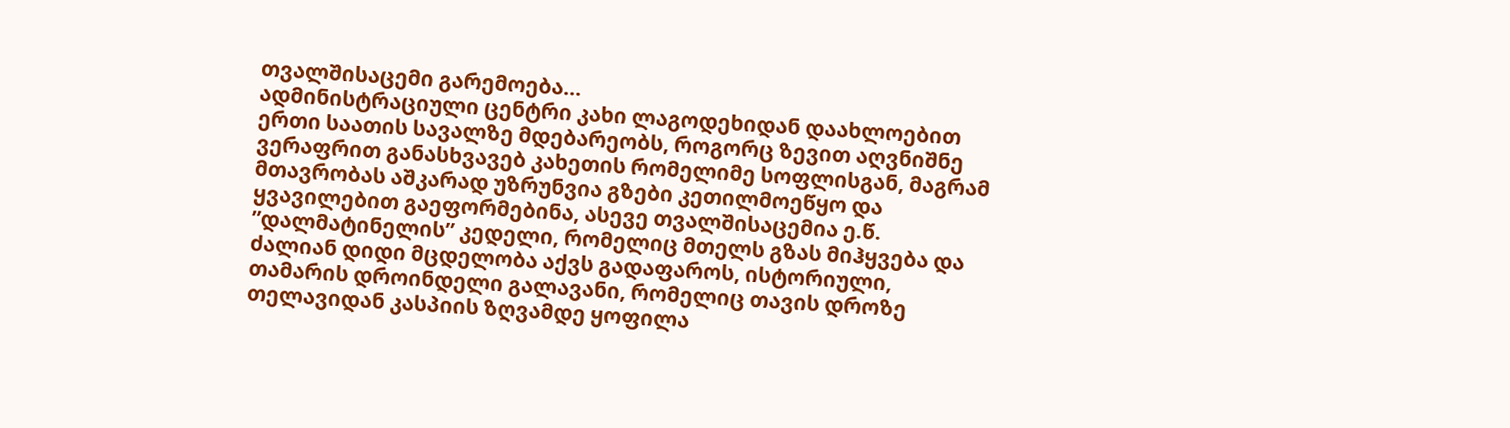თვალშისაცემი გარემოება...
ადმინისტრაციული ცენტრი კახი ლაგოდეხიდან დაახლოებით ერთი საათის სავალზე მდებარეობს, როგორც ზევით აღვნიშნე ვერაფრით განასხვავებ კახეთის რომელიმე სოფლისგან, მაგრამ მთავრობას აშკარად უზრუნვია გზები კეთილმოეწყო და ყვავილებით გაეფორმებინა, ასევე თვალშისაცემია ე.წ. ”დალმატინელის” კედელი, რომელიც მთელს გზას მიჰყვება და ძალიან დიდი მცდელობა აქვს გადაფაროს, ისტორიული, თამარის დროინდელი გალავანი, რომელიც თავის დროზე თელავიდან კასპიის ზღვამდე ყოფილა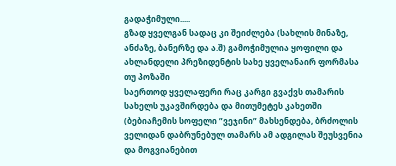გადაჭიმული.....
გზად ყველგან სადაც კი შეიძლება (სახლის მინაზე, ანძაზე, ბანერზე და ა.შ) გამოჭიმულია ყოფილი და ახლანდელი პრეზიდენტის სახე ყველანაირ ფორმასა თუ პოზაში
საერთოდ ყველაფერი რაც კარგი გვაქვს თამარის სახელს უკავშირდება და მითუმეტეს კახეთში (ბებიაჩემის სოფელი ”ვეჯინი” მახსენდება, ბრძოლის ველიდან დაბრუნებულ თამარს ამ ადგილას შეუსვენია და მოგვიანებით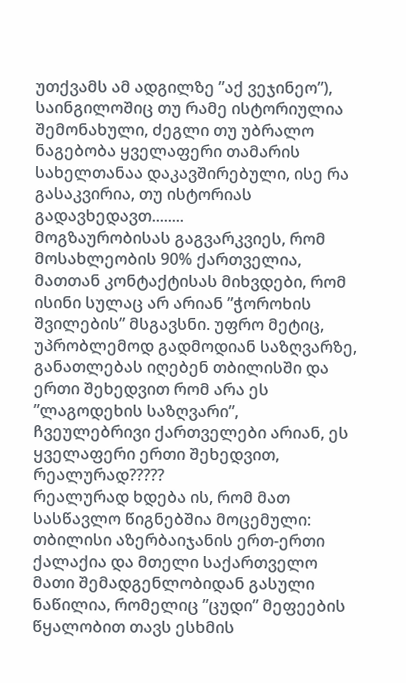უთქვამს ამ ადგილზე ”აქ ვეჯინეო”), საინგილოშიც თუ რამე ისტორიულია შემონახული, ძეგლი თუ უბრალო ნაგებობა ყველაფერი თამარის სახელთანაა დაკავშირებული, ისე რა გასაკვირია, თუ ისტორიას გადავხედავთ........
მოგზაურობისას გაგვარკვიეს, რომ მოსახლეობის 90% ქართველია, მათთან კონტაქტისას მიხვდები, რომ ისინი სულაც არ არიან ”ჭოროხის შვილების” მსგავსნი. უფრო მეტიც, უპრობლემოდ გადმოდიან საზღვარზე, განათლებას იღებენ თბილისში და ერთი შეხედვით რომ არა ეს ”ლაგოდეხის საზღვარი”, ჩვეულებრივი ქართველები არიან, ეს ყველაფერი ერთი შეხედვით, რეალურად?????
რეალურად ხდება ის, რომ მათ სასწავლო წიგნებშია მოცემული: თბილისი აზერბაიჯანის ერთ-ერთი ქალაქია და მთელი საქართველო მათი შემადგენლობიდან გასული ნაწილია, რომელიც ”ცუდი” მეფეების წყალობით თავს ესხმის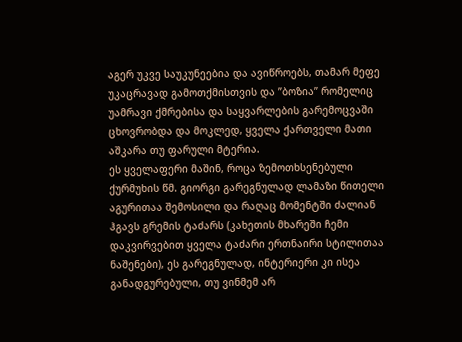აგერ უკვე საუკუნეებია და ავიწროებს, თამარ მეფე უკაცრავად გამოთქმისთვის და ”ბოზია” რომელიც უამრავი ქმრებისა და საყვარლების გარემოცვაში ცხოვრობდა და მოკლედ, ყველა ქართველი მათი აშკარა თუ ფარული მტერია.
ეს ყველაფერი მაშინ, როცა ზემოთხსენებული ქურმუხის წმ. გიორგი გარეგნულად ლამაზი წითელი აგურითაა შემოსილი და რაღაც მომენტში ძალიან ჰგავს გრემის ტაძარს (კახეთის მხარეში ჩემი დაკვირვებით ყველა ტაძარი ერთნაირი სტილითაა ნაშენები), ეს გარეგნულად, ინტერიერი კი ისეა განადგურებული, თუ ვინმემ არ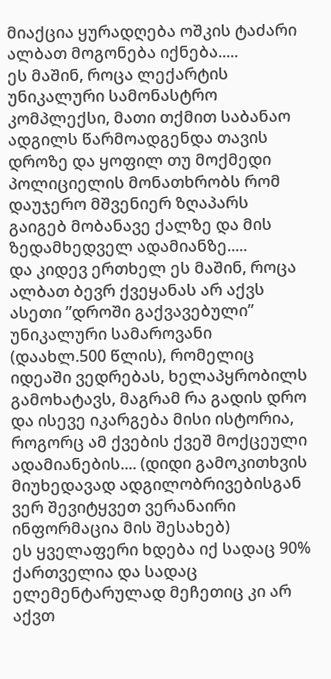მიაქცია ყურადღება ოშკის ტაძარი ალბათ მოგონება იქნება.....
ეს მაშინ, როცა ლექარტის უნიკალური სამონასტრო კომპლექსი, მათი თქმით საბანაო ადგილს წარმოადგენდა თავის დროზე და ყოფილ თუ მოქმედი პოლიციელის მონათხრობს რომ დაუჯერო მშვენიერ ზღაპარს გაიგებ მობანავე ქალზე და მის ზედამხედველ ადამიანზე.....
და კიდევ ერთხელ ეს მაშინ, როცა ალბათ ბევრ ქვეყანას არ აქვს ასეთი ”დროში გაქვავებული” უნიკალური სამაროვანი (დაახლ.500 წლის), რომელიც იდეაში ვედრებას, ხელაპყრობილს გამოხატავს, მაგრამ რა გადის დრო და ისევე იკარგება მისი ისტორია, როგორც ამ ქვების ქვეშ მოქცეული ადამიანების.... (დიდი გამოკითხვის მიუხედავად ადგილობრივებისგან ვერ შევიტყვეთ ვერანაირი ინფორმაცია მის შესახებ)
ეს ყველაფერი ხდება იქ სადაც 90% ქართველია და სადაც ელემენტარულად მეჩეთიც კი არ აქვთ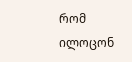რომ ილოცონ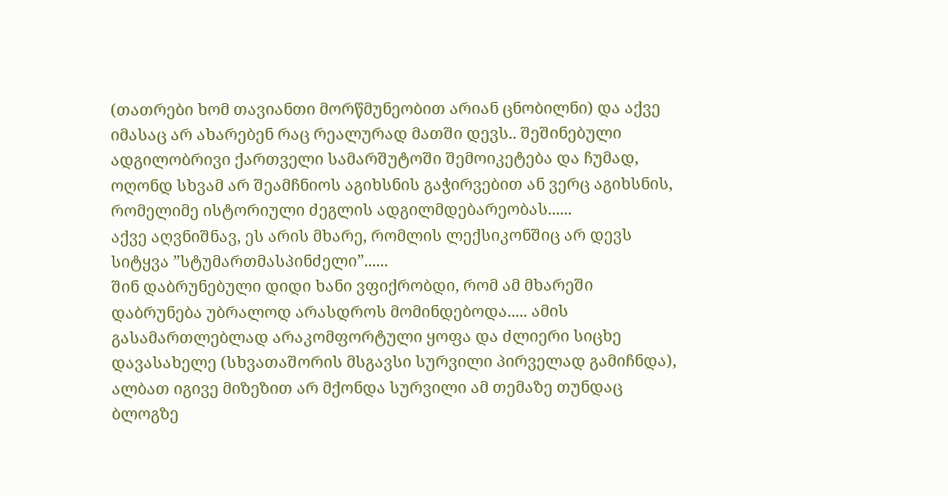(თათრები ხომ თავიანთი მორწმუნეობით არიან ცნობილნი) და აქვე იმასაც არ ახარებენ რაც რეალურად მათში დევს.. შეშინებული ადგილობრივი ქართველი სამარშუტოში შემოიკეტება და ჩუმად, ოღონდ სხვამ არ შეამჩნიოს აგიხსნის გაჭირვებით ან ვერც აგიხსნის, რომელიმე ისტორიული ძეგლის ადგილმდებარეობას......
აქვე აღვნიშნავ, ეს არის მხარე, რომლის ლექსიკონშიც არ დევს სიტყვა ”სტუმართმასპინძელი”......
შინ დაბრუნებული დიდი ხანი ვფიქრობდი, რომ ამ მხარეში დაბრუნება უბრალოდ არასდროს მომინდებოდა..... ამის გასამართლებლად არაკომფორტული ყოფა და ძლიერი სიცხე დავასახელე (სხვათაშორის მსგავსი სურვილი პირველად გამიჩნდა), ალბათ იგივე მიზეზით არ მქონდა სურვილი ამ თემაზე თუნდაც ბლოგზე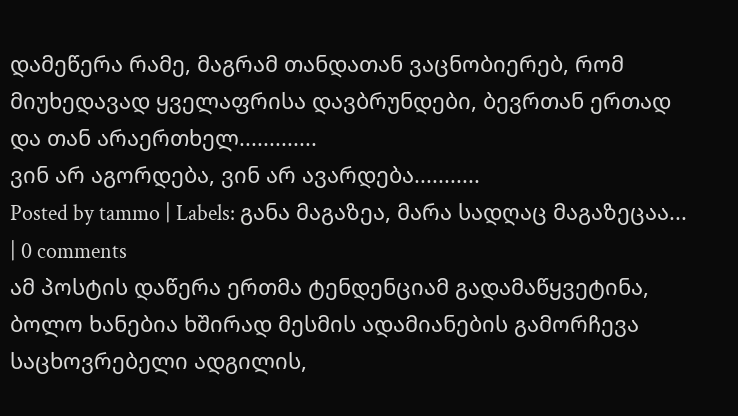დამეწერა რამე, მაგრამ თანდათან ვაცნობიერებ, რომ მიუხედავად ყველაფრისა დავბრუნდები, ბევრთან ერთად და თან არაერთხელ.............
ვინ არ აგორდება, ვინ არ ავარდება...........
Posted by tammo | Labels: განა მაგაზეა, მარა სადღაც მაგაზეცაა... | 0 comments
ამ პოსტის დაწერა ერთმა ტენდენციამ გადამაწყვეტინა, ბოლო ხანებია ხშირად მესმის ადამიანების გამორჩევა საცხოვრებელი ადგილის,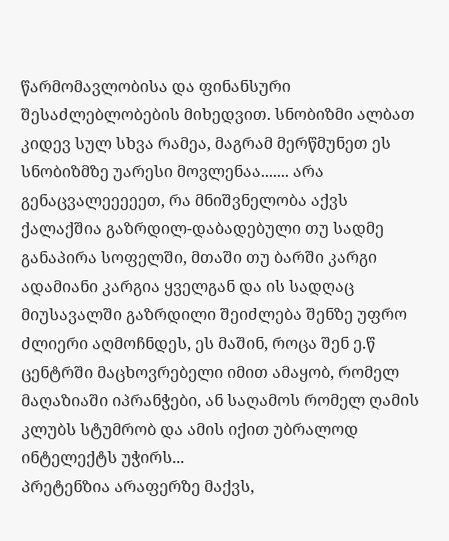წარმომავლობისა და ფინანსური შესაძლებლობების მიხედვით. სნობიზმი ალბათ კიდევ სულ სხვა რამეა, მაგრამ მერწმუნეთ ეს სნობიზმზე უარესი მოვლენაა....... არა გენაცვალეეეეეთ, რა მნიშვნელობა აქვს ქალაქშია გაზრდილ-დაბადებული თუ სადმე განაპირა სოფელში, მთაში თუ ბარში კარგი ადამიანი კარგია ყველგან და ის სადღაც მიუსავალში გაზრდილი შეიძლება შენზე უფრო ძლიერი აღმოჩნდეს, ეს მაშინ, როცა შენ ე.წ ცენტრში მაცხოვრებელი იმით ამაყობ, რომელ მაღაზიაში იპრანჭები, ან საღამოს რომელ ღამის კლუბს სტუმრობ და ამის იქით უბრალოდ ინტელექტს უჭირს...
პრეტენზია არაფერზე მაქვს,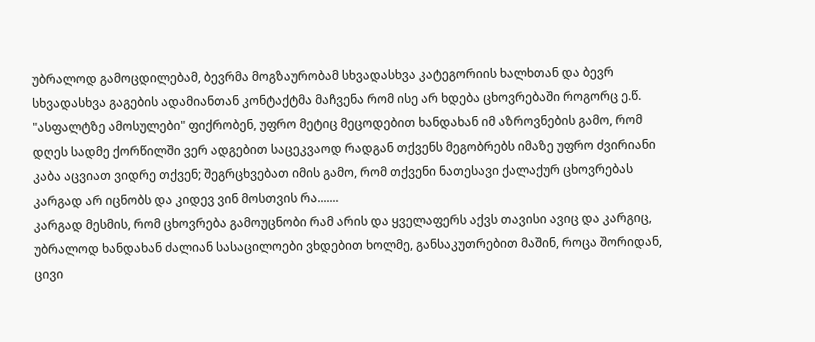უბრალოდ გამოცდილებამ, ბევრმა მოგზაურობამ სხვადასხვა კატეგორიის ხალხთან და ბევრ სხვადასხვა გაგების ადამიანთან კონტაქტმა მაჩვენა რომ ისე არ ხდება ცხოვრებაში როგორც ე.წ. "ასფალტზე ამოსულები" ფიქრობენ, უფრო მეტიც მეცოდებით ხანდახან იმ აზროვნების გამო, რომ დღეს სადმე ქორწილში ვერ ადგებით საცეკვაოდ რადგან თქვენს მეგობრებს იმაზე უფრო ძვირიანი კაბა აცვიათ ვიდრე თქვენ; შეგრცხვებათ იმის გამო, რომ თქვენი ნათესავი ქალაქურ ცხოვრებას კარგად არ იცნობს და კიდევ ვინ მოსთვის რა.......
კარგად მესმის, რომ ცხოვრება გამოუცნობი რამ არის და ყველაფერს აქვს თავისი ავიც და კარგიც, უბრალოდ ხანდახან ძალიან სასაცილოები ვხდებით ხოლმე, განსაკუთრებით მაშინ, როცა შორიდან, ცივი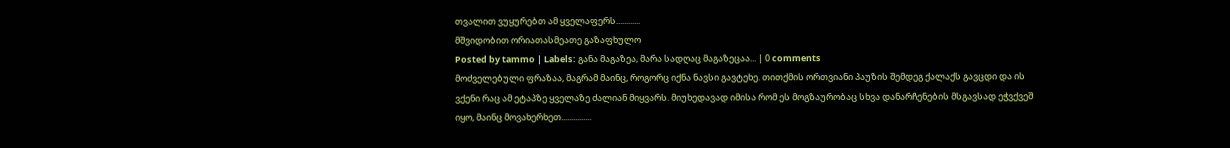თვალით ვუყურებთ ამ ყველაფერს............
მშვიდობით ორიათასმეათე გაზაფხულო
Posted by tammo | Labels: განა მაგაზეა, მარა სადღაც მაგაზეცაა... | 0 comments
მოძველებული ფრაზაა, მაგრამ მაინც, როგორც იქნა ნავსი გავტეხე. თითქმის ორთვიანი პაუზის შემდეგ ქალაქს გავცდი და ის ვქენი რაც ამ ეტაპზე ყველაზე ძალიან მიყვარს. მიუხედავად იმისა რომ ეს მოგზაურობაც სხვა დანარჩენების მსგავსად ეჭვქვეშ იყო, მაინც მოვახერხეთ...............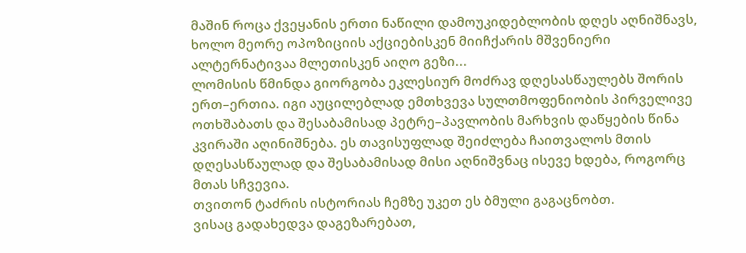მაშინ როცა ქვეყანის ერთი ნაწილი დამოუკიდებლობის დღეს აღნიშნავს, ხოლო მეორე ოპოზიციის აქციებისკენ მიიჩქარის მშვენიერი ალტერნატივაა მლეთისკენ აიღო გეზი...
ლომისის წმინდა გიორგობა ეკლესიურ მოძრავ დღესასწაულებს შორის ერთ–ერთია. იგი აუცილებლად ემთხვევა სულთმოფენიობის პირველივე ოთხშაბათს და შესაბამისად პეტრე–პავლობის მარხვის დაწყების წინა კვირაში აღინიშნება. ეს თავისუფლად შეიძლება ჩაითვალოს მთის დღესასწაულად და შესაბამისად მისი აღნიშვნაც ისევე ხდება, როგორც მთას სჩვევია.
თვითონ ტაძრის ისტორიას ჩემზე უკეთ ეს ბმული გაგაცნობთ.
ვისაც გადახედვა დაგეზარებათ,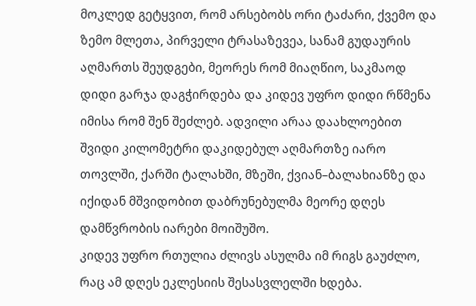მოკლედ გეტყვით, რომ არსებობს ორი ტაძარი, ქვემო და ზემო მლეთა, პირველი ტრასაზევეა, სანამ გუდაურის აღმართს შეუდგები, მეორეს რომ მიაღწიო, საკმაოდ დიდი გარჯა დაგჭირდება და კიდევ უფრო დიდი რწმენა იმისა რომ შენ შეძლებ. ადვილი არაა დაახლოებით შვიდი კილომეტრი დაკიდებულ აღმართზე იარო თოვლში, ქარში ტალახში, მზეში, ქვიან–ბალახიანზე და იქიდან მშვიდობით დაბრუნებულმა მეორე დღეს დამწვრობის იარები მოიშუშო.
კიდევ უფრო რთულია ძლივს ასულმა იმ რიგს გაუძლო, რაც ამ დღეს ეკლესიის შესასვლელში ხდება.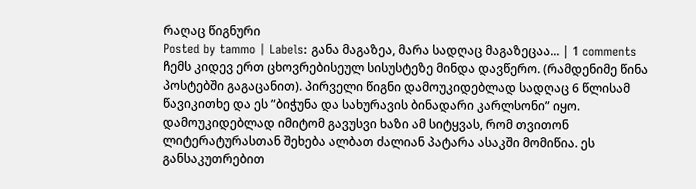რაღაც წიგნური
Posted by tammo | Labels: განა მაგაზეა, მარა სადღაც მაგაზეცაა... | 1 comments
ჩემს კიდევ ერთ ცხოვრებისეულ სისუსტეზე მინდა დავწერო. (რამდენიმე წინა პოსტებში გაგაცანით). პირველი წიგნი დამოუკიდებლად სადღაც 6 წლისამ წავიკითხე და ეს ”ბიჭუნა და სახურავის ბინადარი კარლსონი” იყო. დამოუკიდებლად იმიტომ გავუსვი ხაზი ამ სიტყვას, რომ თვითონ ლიტერატურასთან შეხება ალბათ ძალიან პატარა ასაკში მომიწია. ეს განსაკუთრებით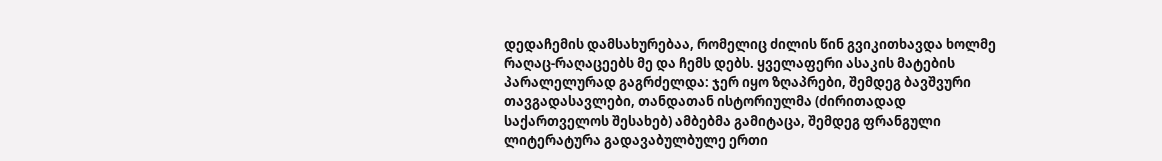დედაჩემის დამსახურებაა, რომელიც ძილის წინ გვიკითხავდა ხოლმე რაღაც-რაღაცეებს მე და ჩემს დებს. ყველაფერი ასაკის მატების პარალელურად გაგრძელდა: ჯერ იყო ზღაპრები, შემდეგ ბავშვური თავგადასავლები, თანდათან ისტორიულმა (ძირითადად საქართველოს შესახებ) ამბებმა გამიტაცა, შემდეგ ფრანგული ლიტერატურა გადავაბულბულე ერთი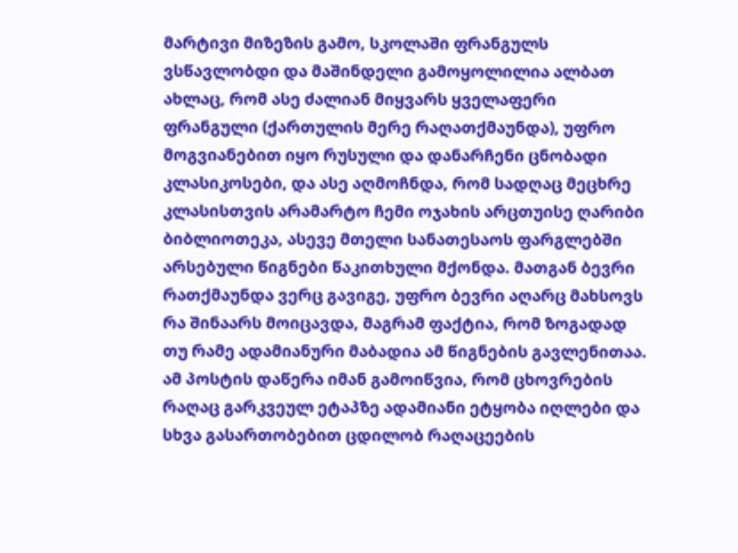მარტივი მიზეზის გამო, სკოლაში ფრანგულს ვსწავლობდი და მაშინდელი გამოყოლილია ალბათ ახლაც, რომ ასე ძალიან მიყვარს ყველაფერი ფრანგული (ქართულის მერე რაღათქმაუნდა), უფრო მოგვიანებით იყო რუსული და დანარჩენი ცნობადი კლასიკოსები, და ასე აღმოჩნდა, რომ სადღაც მეცხრე კლასისთვის არამარტო ჩემი ოჯახის არცთუისე ღარიბი ბიბლიოთეკა, ასევე მთელი სანათესაოს ფარგლებში არსებული წიგნები წაკითხული მქონდა. მათგან ბევრი რათქმაუნდა ვერც გავიგე, უფრო ბევრი აღარც მახსოვს რა შინაარს მოიცავდა, მაგრამ ფაქტია, რომ ზოგადად თუ რამე ადამიანური მაბადია ამ წიგნების გავლენითაა. ამ პოსტის დაწერა იმან გამოიწვია, რომ ცხოვრების რაღაც გარკვეულ ეტაპზე ადამიანი ეტყობა იღლები და სხვა გასართობებით ცდილობ რაღაცეების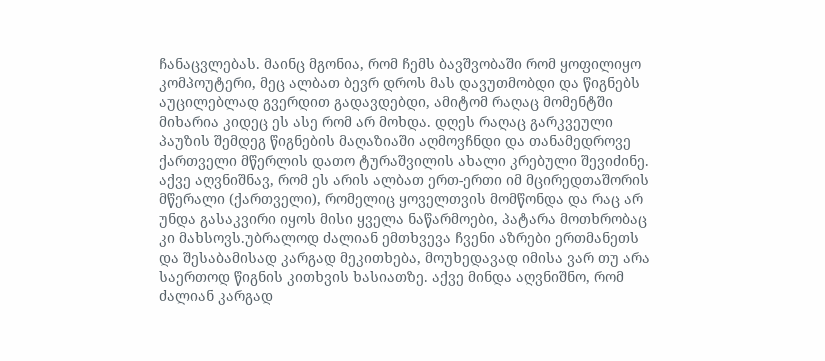ჩანაცვლებას. მაინც მგონია, რომ ჩემს ბავშვობაში რომ ყოფილიყო კომპოუტერი, მეც ალბათ ბევრ დროს მას დავუთმობდი და წიგნებს აუცილებლად გვერდით გადავდებდი, ამიტომ რაღაც მომენტში მიხარია კიდეც ეს ასე რომ არ მოხდა. დღეს რაღაც გარკვეული პაუზის შემდეგ წიგნების მაღაზიაში აღმოვჩნდი და თანამედროვე ქართველი მწერლის დათო ტურაშვილის ახალი კრებული შევიძინე. აქვე აღვნიშნავ, რომ ეს არის ალბათ ერთ-ერთი იმ მცირედთაშორის მწერალი (ქართველი), რომელიც ყოველთვის მომწონდა და რაც არ უნდა გასაკვირი იყოს მისი ყველა ნაწარმოები, პატარა მოთხრობაც კი მახსოვს.უბრალოდ ძალიან ემთხვევა ჩვენი აზრები ერთმანეთს და შესაბამისად კარგად მეკითხება, მოუხედავად იმისა ვარ თუ არა საერთოდ წიგნის კითხვის ხასიათზე. აქვე მინდა აღვნიშნო, რომ ძალიან კარგად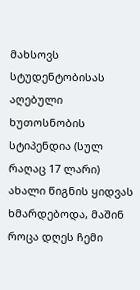მახსოვს სტუდენტობისას აღებული ხუთოსნობის სტიპენდია (სულ რაღაც 17 ლარი) ახალი წიგნის ყიდვას ხმარდებოდა, მაშინ როცა დღეს ჩემი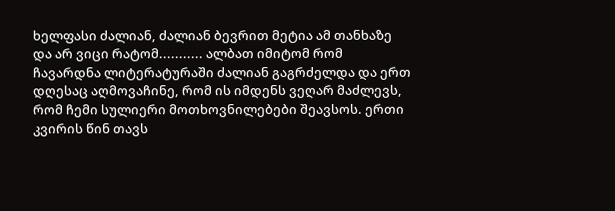ხელფასი ძალიან, ძალიან ბევრით მეტია ამ თანხაზე და არ ვიცი რატომ........... ალბათ იმიტომ რომ ჩავარდნა ლიტერატურაში ძალიან გაგრძელდა და ერთ დღესაც აღმოვაჩინე, რომ ის იმდენს ვეღარ მაძლევს, რომ ჩემი სულიერი მოთხოვნილებები შეავსოს. ერთი კვირის წინ თავს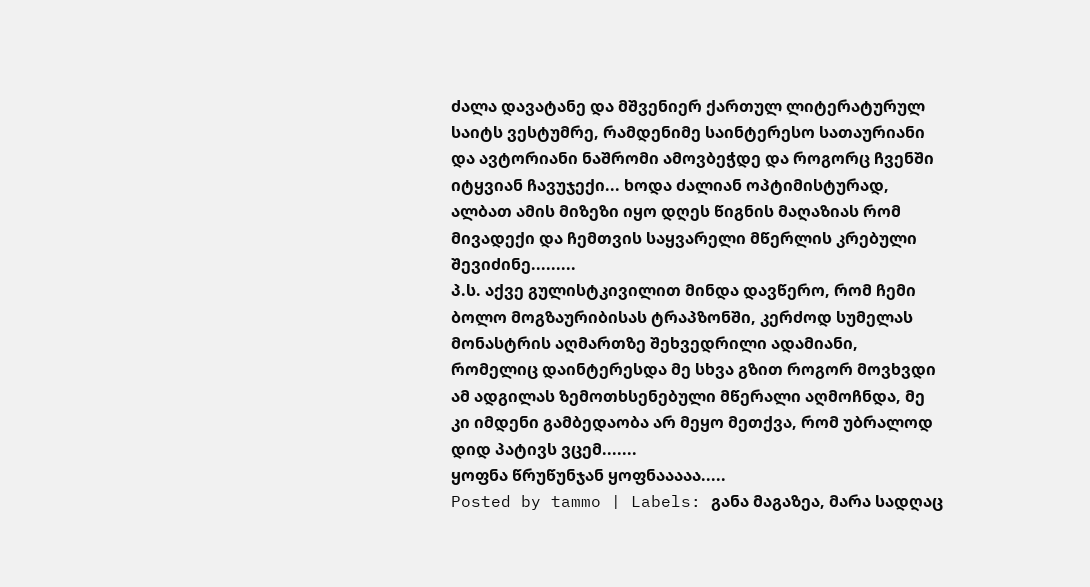ძალა დავატანე და მშვენიერ ქართულ ლიტერატურულ საიტს ვესტუმრე, რამდენიმე საინტერესო სათაურიანი და ავტორიანი ნაშრომი ამოვბეჭდე და როგორც ჩვენში იტყვიან ჩავუჯექი... ხოდა ძალიან ოპტიმისტურად, ალბათ ამის მიზეზი იყო დღეს წიგნის მაღაზიას რომ მივადექი და ჩემთვის საყვარელი მწერლის კრებული შევიძინე.........
პ.ს. აქვე გულისტკივილით მინდა დავწერო, რომ ჩემი ბოლო მოგზაურიბისას ტრაპზონში, კერძოდ სუმელას მონასტრის აღმართზე შეხვედრილი ადამიანი, რომელიც დაინტერესდა მე სხვა გზით როგორ მოვხვდი ამ ადგილას ზემოთხსენებული მწერალი აღმოჩნდა, მე კი იმდენი გამბედაობა არ მეყო მეთქვა, რომ უბრალოდ დიდ პატივს ვცემ.......
ყოფნა წრუწუნჯან ყოფნააააა.....
Posted by tammo | Labels: განა მაგაზეა, მარა სადღაც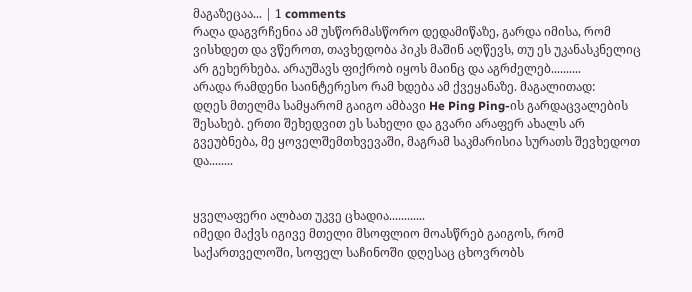მაგაზეცაა... | 1 comments
რაღა დაგვრჩენია ამ უსწორმასწორო დედამიწაზე, გარდა იმისა, რომ ვისხდეთ და ვწეროთ, თავხედობა პიკს მაშინ აღწევს, თუ ეს უკანასკნელიც არ გეხერხება. არაუშავს ფიქრობ იყოს მაინც და აგრძელებ..........
არადა რამდენი საინტერესო რამ ხდება ამ ქვეყანაზე. მაგალითად:
დღეს მთელმა სამყარომ გაიგო ამბავი He Ping Ping-ის გარდაცვალების შესახებ. ერთი შეხედვით ეს სახელი და გვარი არაფერ ახალს არ გვეუბნება, მე ყოველშემთხვევაში, მაგრამ საკმარისია სურათს შევხედოთ და........


ყველაფერი ალბათ უკვე ცხადია............
იმედი მაქვს იგივე მთელი მსოფლიო მოასწრებ გაიგოს, რომ საქართველოში, სოფელ საჩინოში დღესაც ცხოვრობს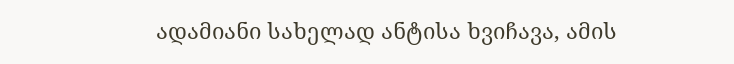ადამიანი სახელად ანტისა ხვიჩავა, ამის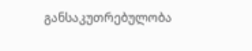განსაკუთრებულობა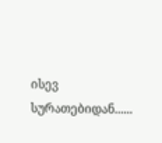ისევ სურათებიდან......